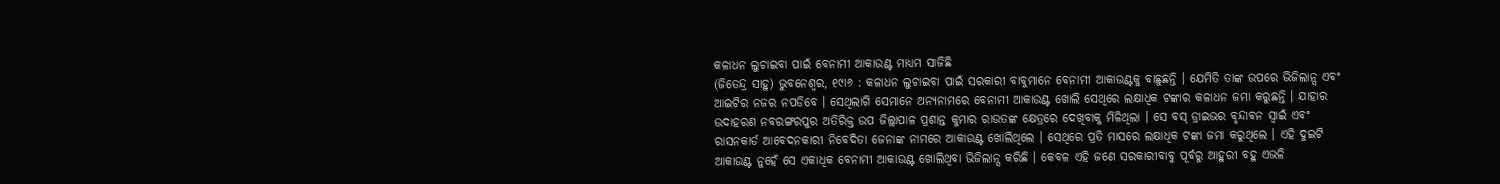କଳାଧନ ଲୁଚାଇବା ପାଇଁ ବେନାମୀ ଆକାଉଣ୍ଟ ମାଧ୍ୟମ ସାଜିଛି
(ଜିତେନ୍ଦ୍ର ସାହୁ) ଭୁବନେଶ୍ୱର, ୧୯ା୬ : କଳାଧନ ଲୁଚାଇବା ପାଇଁ ସରକାରୀ ବାବୁମାନେ ବେନାମୀ ଆକାଉଣ୍ଟକୁ ବାଛୁଛନ୍ତି । ଯେମିତି ତାଙ୍କ ଉପରେ ଭିଜିଲାନ୍ସ ଏବଂ ଆଇଟିର ନଜର ନପଡିବେ । ସେଥିଲାଗି ସେମାନେ ଅନ୍ୟନାମରେ ବେନାମୀ ଆକାଉଣ୍ଟ ଖୋଲି ସେଥିରେ ଲକ୍ଷାଧିକ ଟଙ୍କାର କଳାଧନ ଜମା କରୁଛନ୍ତି । ଯାହାର ଉଦାହରଣ ନବରଙ୍ଗରପୁର ଅତିରିକ୍ତ ଉପ ଜିଲ୍ଲାପାଳ ପ୍ରଶାନ୍ତ କୁମାର ରାଉତଙ୍କ କ୍ଷେତ୍ରରେ ଦେଖିବାକୁ ମିଳିଥିଲା । ସେ ବସ୍ ଡ୍ରାଇଭର ବୃନ୍ଦାବନ ସ୍ୱାଇଁ ଏବଂ ରାସନକାର୍ଡ ଆବେଦନକାରୀ ନିବେଦିତା ଜେନାଙ୍କ ନାମରେ ଆକାଉଣ୍ଟ ଖୋଲିଥିଲେ । ସେଥିରେ ପ୍ରତି ମାସରେ ଲକ୍ଷାଧିକ ଟଙ୍କା ଜମା କରୁଥିଲେ । ଏହି ଦୁଇଟି ଆକାଉଣ୍ଟ ନୁହେଁ ସେ ଏକାଧିକ ବେନାମୀ ଆକାଉଣ୍ଟ ଖୋଲିଥିବା ଭିଜିଲାନ୍ସ କରିଛି । କେବଳ ଏହି ଜଣେ ସରକାରୀବାବୁ ପୂର୍ବରୁ ଆହୁରୀ ବହୁ ଏଭଳି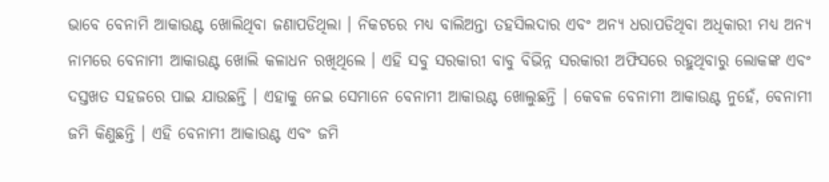ଭାବେ ବେନାମି ଆକାଉଣ୍ଟ ଖୋଲିଥିବା ଜଣାପଡିଥିଲା । ନିକଟରେ ମଧ୍ୟ ବାଲିଅନ୍ତା ତହସିଲଦାର ଏବଂ ଅନ୍ୟ ଧରାପଡିଥିବା ଅଧିକାରୀ ମଧ୍ୟ ଅନ୍ୟ ନାମରେ ବେନାମୀ ଆକାଉଣ୍ଟ ଖୋଲି କଳାଧନ ରଖିଥିଲେ । ଏହି ସବୁ ସରକାରୀ ବାବୁ ବିଭିନ୍ନ ସରକାରୀ ଅଫିସରେ ରହୁଥିବାରୁ ଲୋକଙ୍କ ଏବଂ ଦସ୍ତଖତ ସହଜରେ ପାଇ ଯାଉଛନ୍ତି । ଏହାକୁ ନେଇ ସେମାନେ ବେନାମୀ ଆକାଉଣ୍ଟ ଖୋଲୁଛନ୍ତି । କେବଳ ବେନାମୀ ଆକାଉଣ୍ଟ ନୁହେଁ, ବେନାମୀ ଜମି କିଣୁଛନ୍ତି । ଏହି ବେନାମୀ ଆକାଉଣ୍ଟ ଏବଂ ଜମି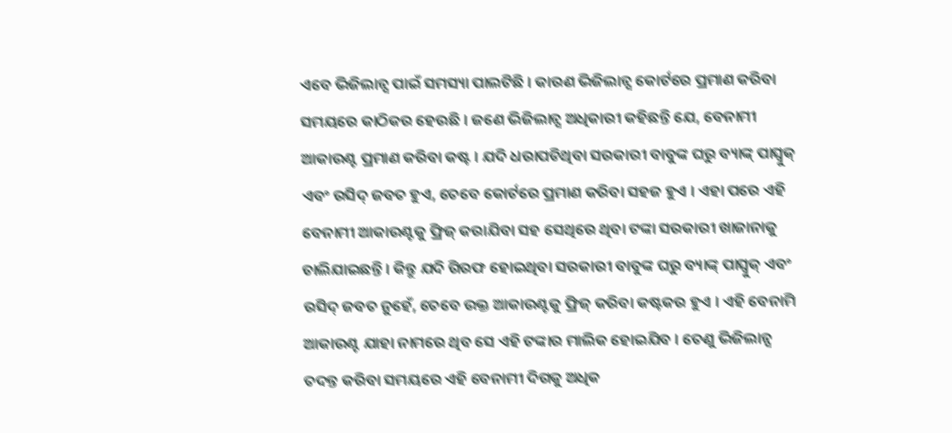ଏବେ ଭିଜିଲାନ୍ସ ପାଇଁ ସମସ୍ୟା ପାଲଟିଛି । କାରଣ ଭିଜିଲାନ୍ସ କୋର୍ଟରେ ପ୍ରମାଣ କରିବା ସମୟରେ କାଠିକର ହେଉଛି । ଜଣେ ଭିଜିଲାନ୍ସ ଅଧିକାରୀ କହିଛନ୍ତି ଯେ, ବେନାମୀ ଆକାଉଣ୍ଟ ପ୍ରମାଣ କରିବା କଷ୍ଟ । ଯଦି ଧରାପଡିଥିବା ସରକାରୀ ବାବୁଙ୍କ ଘରୁ ବ୍ୟାଙ୍କ୍ ପାସ୍ବୁକ୍ ଏବଂ ରସିଦ୍ ଜବତ ହୁଏ, ତେବେ କୋର୍ଟରେ ପ୍ରମାଣ କରିବା ସହଜ ହୁଏ । ଏହା ପରେ ଏହି ବେନାମୀ ଆକାଉଣ୍ଟକୁ ଫ୍ରିଜ୍ କରାଯିବା ସହ ସେଥିରେ ଥିବା ଟଙ୍କା ସରକାରୀ ଖାଜାନାକୁ ଚାଲିଯାଇଛନ୍ତି । କିନ୍ତୁ ଯଦି ଗିରଫ ହୋଇଥିବା ସରକାରୀ ବାବୁଙ୍କ ଘରୁ ବ୍ୟାଙ୍କ୍ ପାସ୍ବୁକ୍ ଏବଂ ରସିଦ୍ ଜବତ ନୁହେଁ, ତେବେ ଉକ୍ତ ଆକାଉଣ୍ଟକୁ ଫ୍ରିଜ୍ କରିବା କଷ୍ଟକର ହୁଏ । ଏହି ବେନାମି ଆକାଉଣ୍ଟ ଯାହା ନାମରେ ଥିବ ସେ ଏହି ଟଙ୍କାର ମାଲିକ ହୋଇଯିବ । ତେଣୁ ଭିଜିଲାନ୍ସ ତଦନ୍ତ କରିବା ସମୟରେ ଏହି ବେନାମୀ ଦିଗକୁ ଅଧିକ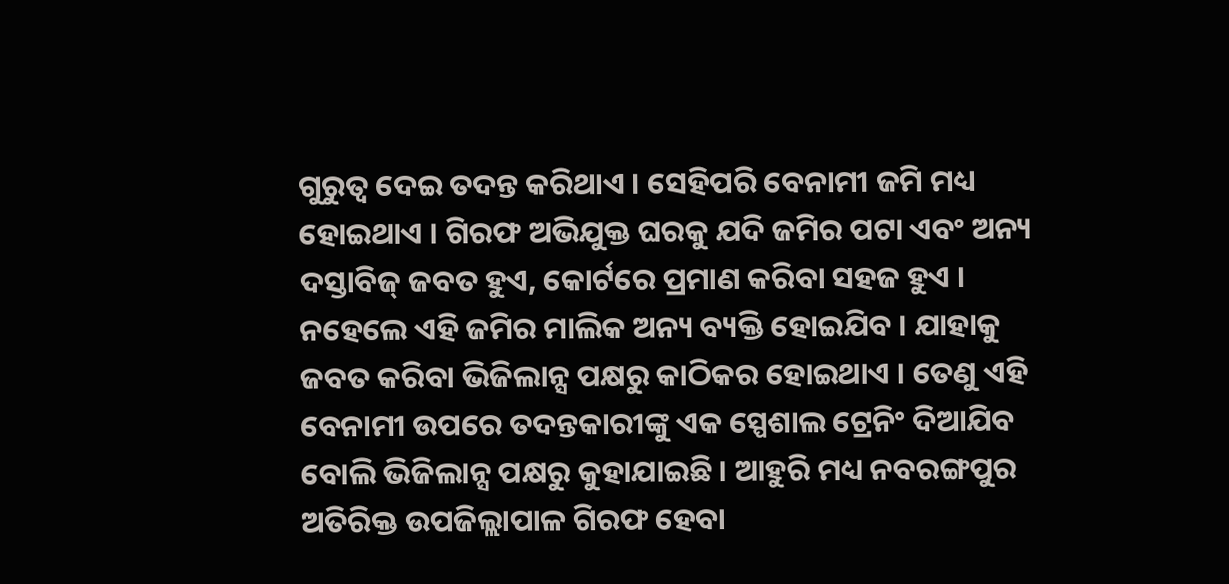ଗୁରୁତ୍ୱ ଦେଇ ତଦନ୍ତ କରିଥାଏ । ସେହିପରି ବେନାମୀ ଜମି ମଧ୍ୟ ହୋଇଥାଏ । ଗିରଫ ଅଭିଯୁକ୍ତ ଘରକୁ ଯଦି ଜମିର ପଟା ଏବଂ ଅନ୍ୟ ଦସ୍ତାବିଜ୍ ଜବତ ହୁଏ, କୋର୍ଟରେ ପ୍ରମାଣ କରିବା ସହଜ ହୁଏ । ନହେଲେ ଏହି ଜମିର ମାଲିକ ଅନ୍ୟ ବ୍ୟକ୍ତି ହୋଇଯିବ । ଯାହାକୁ ଜବତ କରିବା ଭିଜିଲାନ୍ସ ପକ୍ଷରୁ କାଠିକର ହୋଇଥାଏ । ତେଣୁ ଏହି ବେନାମୀ ଉପରେ ତଦନ୍ତକାରୀଙ୍କୁ ଏକ ସ୍ପେଶାଲ ଟ୍ରେନିଂ ଦିଆଯିବ ବୋଲି ଭିଜିଲାନ୍ସ ପକ୍ଷରୁ କୁହାଯାଇଛି । ଆହୁରି ମଧ୍ୟ ନବରଙ୍ଗପୁର ଅତିରିକ୍ତ ଉପଜିଲ୍ଲାପାଳ ଗିରଫ ହେବା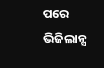ପରେ ଭିଜିଲାନ୍ସ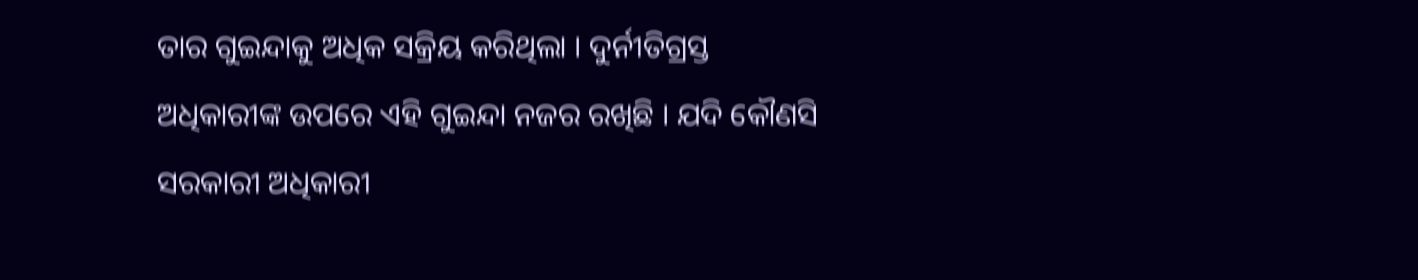ତାର ଗୁଇନ୍ଦାକୁ ଅଧିକ ସକ୍ରିୟ କରିଥିଲା । ଦୁର୍ନୀତିଗ୍ରସ୍ତ ଅଧିକାରୀଙ୍କ ଉପରେ ଏହି ଗୁଇନ୍ଦା ନଜର ରଖିଛି । ଯଦି କୌଣସି ସରକାରୀ ଅଧିକାରୀ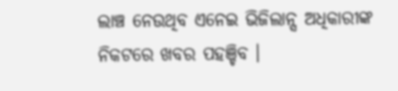ଲାଞ୍ଚ ନେଉଥିବ ଏନେଇ ଭିଜିଲାନ୍ସ ଅଧିକାରୀଙ୍କ ନିକଟରେ ଖବର ପହଞ୍ଚିବ ।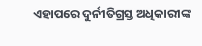ଏହାପରେ ଦୁର୍ନୀତିଗ୍ରସ୍ତ ଅଧିକାରୀଙ୍କ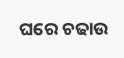ଘରେ ଚଢାଉ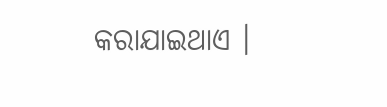କରାଯାଇଥାଏ ।